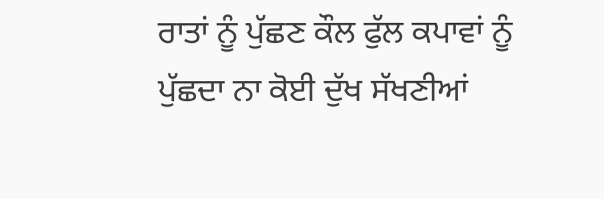ਰਾਤਾਂ ਨੂੰ ਪੁੱਛਣ ਕੌਲ ਫੁੱਲ ਕਪਾਵਾਂ ਨੂੰ
ਪੁੱਛਦਾ ਨਾ ਕੋਈ ਦੁੱਖ ਸੱਖਣੀਆਂ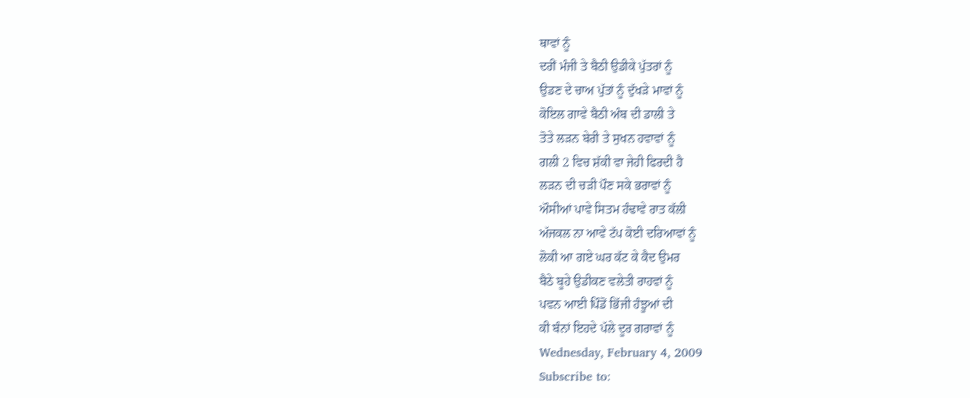ਥਾਵਾਂ ਨੂੰ
ਦਰੀਂ ਮੰਜੀ ਤੇ ਬੈਠੀ ਉਡੀਕੇ ਪੁੱਤਰਾਂ ਨੂੰ
ਉਡਣ ਦੇ ਚਾਅ ਪੁੱਤਾਂ ਨੂੰ ਦੁੱਖੜੇ ਮਾਵਾਂ ਨੂੰ
ਕੋਇਲ ਗਾਵੇ ਬੈਠੀ ਅੰਬ ਦੀ ਡਾਲੀ ਤੇ
ਤੋਤੇ ਲੜਨ ਬੇਰੀ ਤੇ ਸੁਖਨ ਹਵਾਵਾਂ ਨੂੰ
ਗਲੀ 2 ਵਿਚ ਸ਼ੱਕੀ ਵਾ ਜੇਹੀ ਫਿਰਦੀ ਹੈ
ਲੜਨ ਦੀ ਚੜੀ ਪੌਣ ਸਕੇ ਭਰਾਵਾਂ ਨੂੰ
ਔਸੀਆਂ ਪਾਵੇ ਸਿਤਮ ਹੰਢਾਵੇ ਰਾਤ ਕੱਲੀ
ਅੱਜਕਲ ਨਾ ਆਵੇ ਟੱਪ ਕੋਈ ਦਰਿਆਵਾਂ ਨੂੰ
ਲੋਕੀ ਆ ਗਏ ਘਰ ਕੱਟ ਕੇ ਕੈਦ ਉਮਰ
ਬੈਠੇ ਬੂਹੇ ਉਡੀਕਣ ਵਲੇਤੀ ਰਾਹਵਾਂ ਨੂੰ
ਪਵਨ ਆਈ ਪਿੰਡੋਂ ਭਿੱਜੀ ਹੰਝੂਆਂ ਦੀ
ਕੀ ਬੰਨਾਂ ਇਹਦੇ ਪੱਲੇ ਦੂਰ ਗਰਾਵਾਂ ਨੂੰ
Wednesday, February 4, 2009
Subscribe to: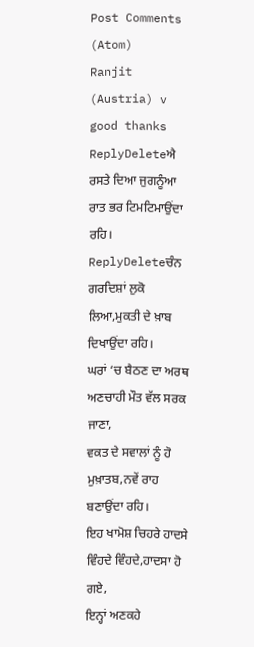Post Comments (Atom)
Ranjit (Austria) v good thanks
ReplyDeleteਐ ਰਸਤੇ ਦਿਆ ਜੁਗਨੂੰਆ ਰਾਤ ਭਰ ਟਿਮਟਿਮਾਉਂਦਾ ਰਹਿ।
ReplyDeleteਚੰਨ ਗਰਦਿਸ਼ਾਂ ਲੁਕੋ ਲਿਆ,ਮੁਕਤੀ ਦੇ ਖ਼ਾਬ ਦਿਖਾਉਂਦਾ ਰਹਿ।
ਘਰਾਂ ‘ਚ ਬੈਠਣ ਦਾ ਅਰਥ ਅਣਚਾਹੀ ਮੌਤ ਵੱਲ ਸਰਕ ਜਾਣਾ,
ਵਕਤ ਦੇ ਸਵਾਲਾਂ ਨੂੰ ਹੋ ਮੁਖ਼ਾਤਬ,ਨਵੇਂ ਰਾਹ ਬਣਾਉਂਦਾ ਰਹਿ।
ਇਹ ਖਾਮੋਸ਼ ਚਿਹਰੇ ਹਾਦਸੇ ਵਿੰਹਦੇ ਵਿੰਹਦੇ,ਹਾਦਸਾ ਹੋ ਗਏ,
ਇਨ੍ਹਾਂ ਅਣਕਹੇ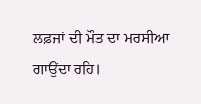ਲਫ਼ਜਾਂ ਦੀ ਮੌਤ ਦਾ ਮਰਸੀਆ ਗਾਉਂਦਾ ਰਹਿ।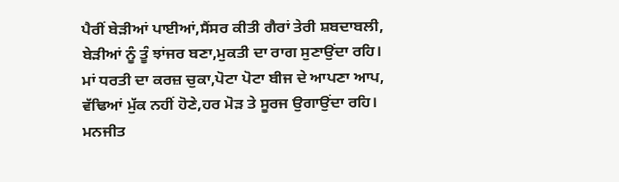ਪੈਰੀਂ ਬੇੜੀਆਂ ਪਾਈਆਂ,ਸੈਂਸਰ ਕੀਤੀ ਗੈਰਾਂ ਤੇਰੀ ਸ਼ਬਦਾਬਲੀ,
ਬੇੜੀਆਂ ਨੂੰ ਤੂੰ ਝਾਂਜਰ ਬਣਾ,ਮੁਕਤੀ ਦਾ ਰਾਗ ਸੁਣਾਉਂਦਾ ਰਹਿ।
ਮਾਂ ਧਰਤੀ ਦਾ ਕਰਜ਼ ਚੁਕਾ,ਪੋਟਾ ਪੋਟਾ ਬੀਜ ਦੇ ਆਪਣਾ ਆਪ,
ਵੱਢਿਆਂ ਮੁੱਕ ਨਹੀਂ ਹੋਣੇ,ਹਰ ਮੋੜ ਤੇ ਸੂਰਜ ਉਗਾਉਂਦਾ ਰਹਿ।
ਮਨਜੀਤ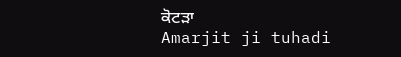ਕੋਟੜਾ
Amarjit ji tuhadi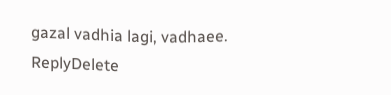gazal vadhia lagi, vadhaee.
ReplyDelete